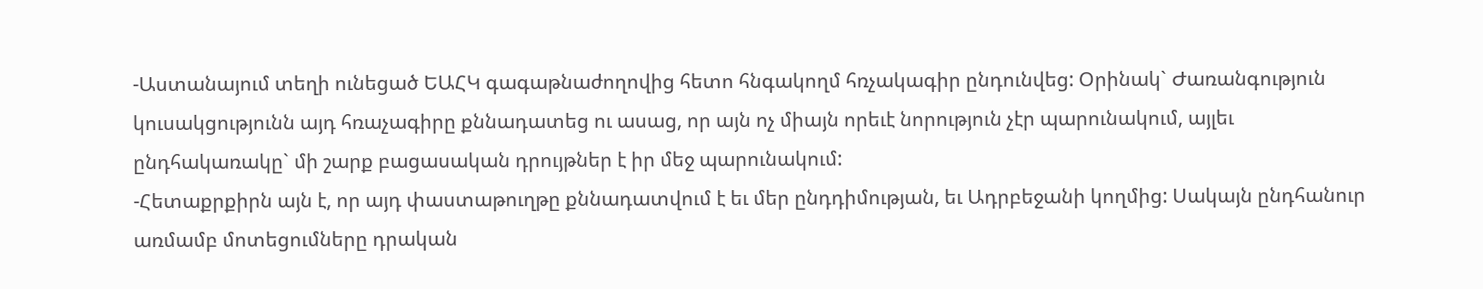-Աստանայում տեղի ունեցած ԵԱՀԿ գագաթնաժողովից հետո հնգակողմ հռչակագիր ընդունվեց: Օրինակ` Ժառանգություն կուսակցությունն այդ հռաչագիրը քննադատեց ու ասաց, որ այն ոչ միայն որեւէ նորություն չէր պարունակում, այլեւ ընդհակառակը` մի շարք բացասական դրույթներ է իր մեջ պարունակում:
-Հետաքրքիրն այն է, որ այդ փաստաթուղթը քննադատվում է եւ մեր ընդդիմության, եւ Ադրբեջանի կողմից: Սակայն ընդհանուր առմամբ մոտեցումները դրական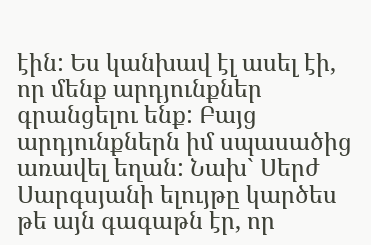էին: Ես կանխավ էլ ասել էի, որ մենք արդյունքներ գրանցելու ենք: Բայց արդյունքներն իմ սպասածից առավել եղան: Նախ` Սերժ Սարգսյանի ելույթը կարծես թե այն գագաթն էր, որ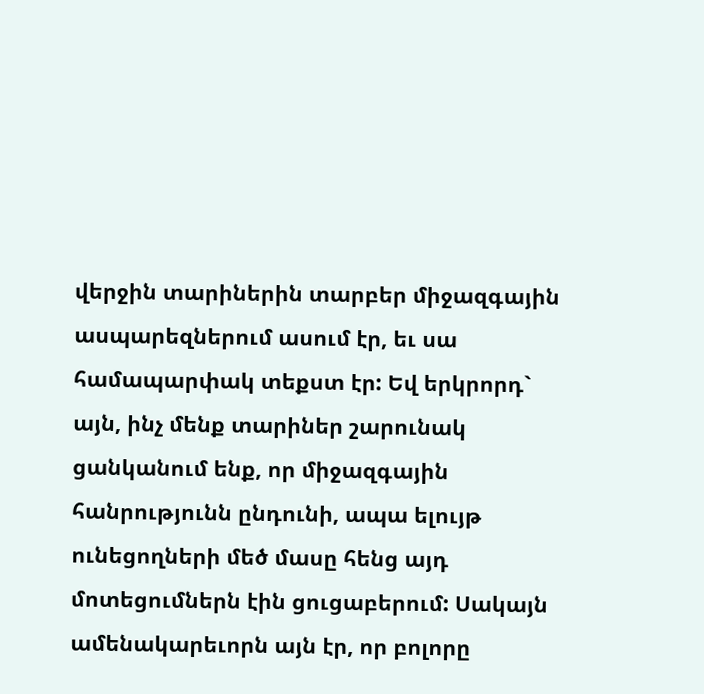վերջին տարիներին տարբեր միջազգային ասպարեզներում ասում էր, եւ սա համապարփակ տեքստ էր: Եվ երկրորդ` այն, ինչ մենք տարիներ շարունակ ցանկանում ենք, որ միջազգային հանրությունն ընդունի, ապա ելույթ ունեցողների մեծ մասը հենց այդ մոտեցումներն էին ցուցաբերում: Սակայն ամենակարեւորն այն էր, որ բոլորը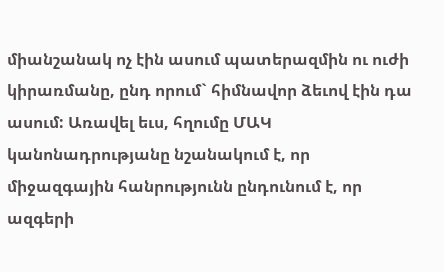միանշանակ ոչ էին ասում պատերազմին ու ուժի կիրառմանը, ընդ որում` հիմնավոր ձեւով էին դա ասում: Առավել եւս, հղումը ՄԱԿ կանոնադրությանը նշանակում է, որ միջազգային հանրությունն ընդունում է, որ ազգերի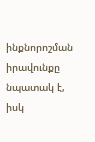ինքնորոշման իրավունքը նպատակ է, իսկ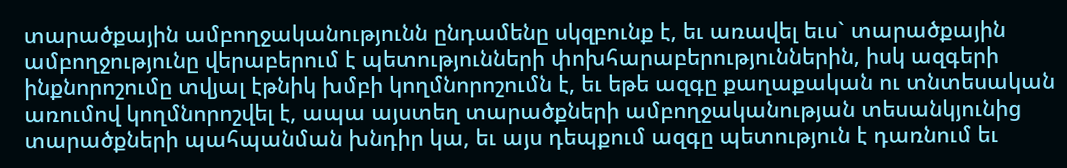տարածքային ամբողջականությունն ընդամենը սկզբունք է, եւ առավել եւս` տարածքային ամբողջությունը վերաբերում է պետությունների փոխհարաբերություններին, իսկ ազգերի ինքնորոշումը տվյալ էթնիկ խմբի կողմնորոշումն է, եւ եթե ազգը քաղաքական ու տնտեսական առումով կողմնորոշվել է, ապա այստեղ տարածքների ամբողջականության տեսանկյունից տարածքների պահպանման խնդիր կա, եւ այս դեպքում ազգը պետություն է դառնում եւ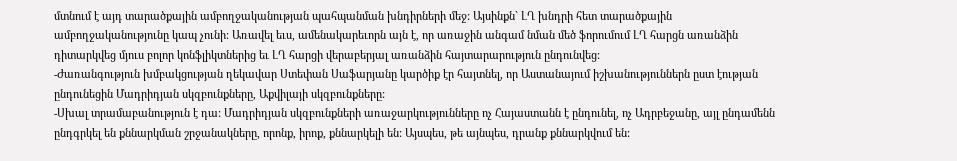մտնում է այդ տարածքային ամբողջականության պահպանման խնդիրների մեջ: Այսինքն` ԼՂ խնդրի հետ տարածքային ամբողջականությունը կապ չունի: Առավել եւս, ամենակարեւորն այն է, որ առաջին անգամ նման մեծ ֆորումում ԼՂ հարցն առանձին դիտարկվեց մյուս բոլոր կոնֆլիկտներից եւ ԼՂ հարցի վերաբերյալ առանձին հայտարարություն ընդունվեց:
-Ժառանգություն խմբակցության ղեկավար Ստեփան Սաֆարյանը կարծիք էր հայտնել, որ Աստանայում իշխանություններն ըստ էության ընդունեցին Մադրիդյան սկզբունքները, Աքվիլայի սկզբունքները:
-Սխալ տրամաբանություն է դա: Մադրիդյան սկզբունքների առաջարկությունները ոչ Հայաստանն է ընդունել, ոչ Ադրբեջանը, այլ ընդամենն ընդգրկել են քննարկման շրջանակները, որոնք, իրոք, քննարկելի են: Այսպես, թե այնպես, դրանք քննարկվում են: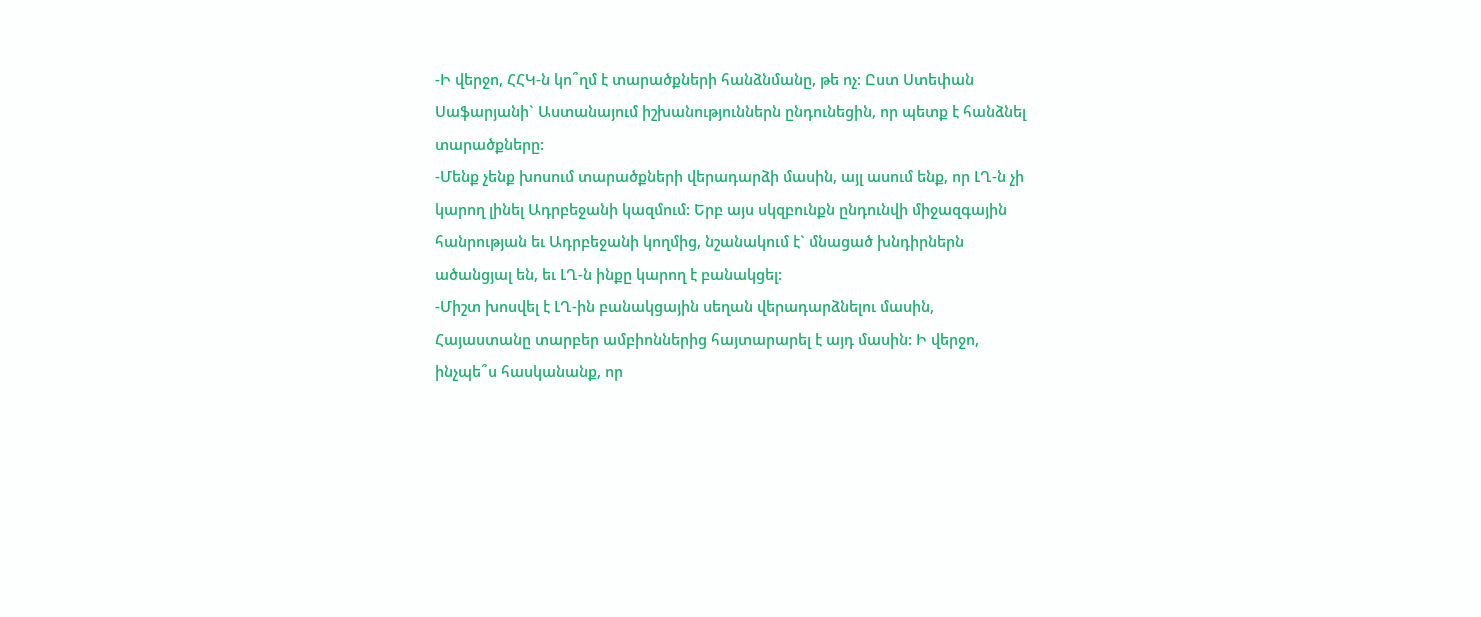-Ի վերջո, ՀՀԿ-ն կո՞ղմ է տարածքների հանձնմանը, թե ոչ: Ըստ Ստեփան Սաֆարյանի` Աստանայում իշխանություններն ընդունեցին, որ պետք է հանձնել տարածքները:
-Մենք չենք խոսում տարածքների վերադարձի մասին, այլ ասում ենք, որ ԼՂ-ն չի կարող լինել Ադրբեջանի կազմում: Երբ այս սկզբունքն ընդունվի միջազգային հանրության եւ Ադրբեջանի կողմից, նշանակում է` մնացած խնդիրներն ածանցյալ են, եւ ԼՂ-ն ինքը կարող է բանակցել:
-Միշտ խոսվել է ԼՂ-ին բանակցային սեղան վերադարձնելու մասին, Հայաստանը տարբեր ամբիոններից հայտարարել է այդ մասին: Ի վերջո, ինչպե՞ս հասկանանք, որ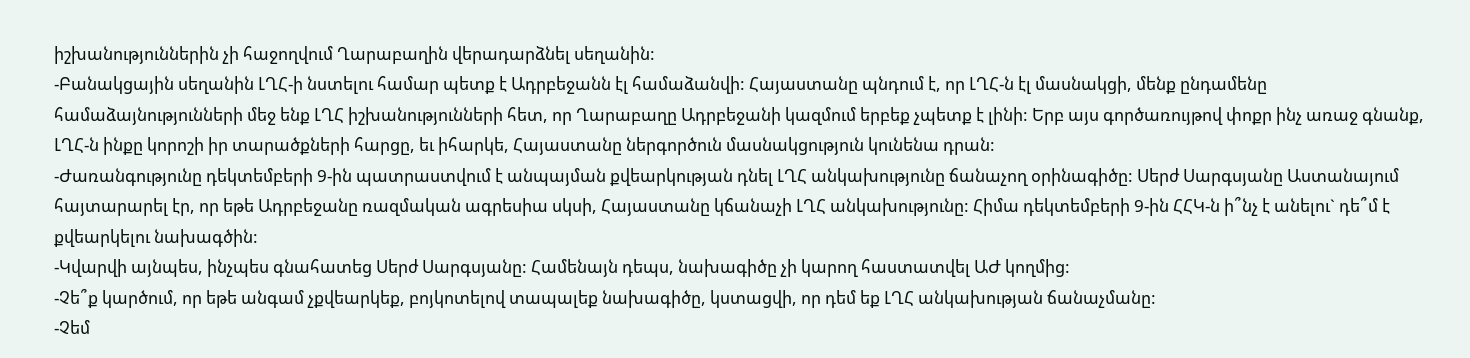իշխանություններին չի հաջողվում Ղարաբաղին վերադարձնել սեղանին:
-Բանակցային սեղանին ԼՂՀ-ի նստելու համար պետք է Ադրբեջանն էլ համաձանվի: Հայաստանը պնդում է, որ ԼՂՀ-ն էլ մասնակցի, մենք ընդամենը համաձայնությունների մեջ ենք ԼՂՀ իշխանությունների հետ, որ Ղարաբաղը Ադրբեջանի կազմում երբեք չպետք է լինի: Երբ այս գործառույթով փոքր ինչ առաջ գնանք, ԼՂՀ-ն ինքը կորոշի իր տարածքների հարցը, եւ իհարկե, Հայաստանը ներգործուն մասնակցություն կունենա դրան:
-Ժառանգությունը դեկտեմբերի 9-ին պատրաստվում է անպայման քվեարկության դնել ԼՂՀ անկախությունը ճանաչող օրինագիծը: Սերժ Սարգսյանը Աստանայում հայտարարել էր, որ եթե Ադրբեջանը ռազմական ագրեսիա սկսի, Հայաստանը կճանաչի ԼՂՀ անկախությունը: Հիմա դեկտեմբերի 9-ին ՀՀԿ-ն ի՞նչ է անելու` դե՞մ է քվեարկելու նախագծին:
-Կվարվի այնպես, ինչպես գնահատեց Սերժ Սարգսյանը: Համենայն դեպս, նախագիծը չի կարող հաստատվել ԱԺ կողմից:
-Չե՞ք կարծում, որ եթե անգամ չքվեարկեք, բոյկոտելով տապալեք նախագիծը, կստացվի, որ դեմ եք ԼՂՀ անկախության ճանաչմանը:
-Չեմ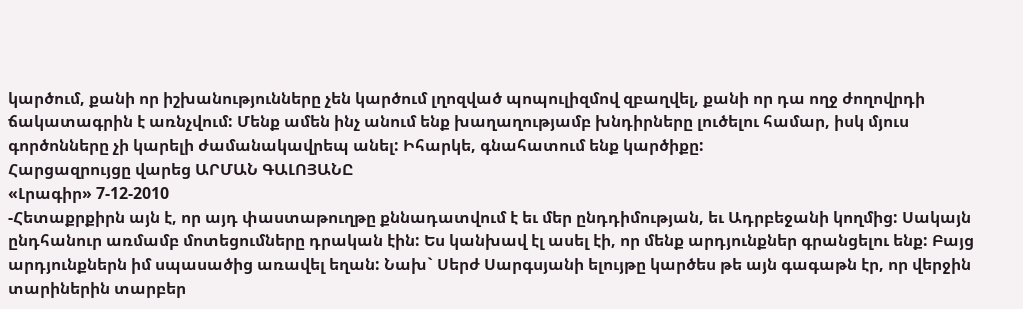կարծում, քանի որ իշխանությունները չեն կարծում լղոզված պոպուլիզմով զբաղվել, քանի որ դա ողջ ժողովրդի ճակատագրին է առնչվում: Մենք ամեն ինչ անում ենք խաղաղությամբ խնդիրները լուծելու համար, իսկ մյուս գործոնները չի կարելի ժամանակավրեպ անել: Իհարկե, գնահատում ենք կարծիքը:
Հարցազրույցը վարեց ԱՐՄԱՆ ԳԱԼՈՅԱՆԸ
«Լրագիր» 7-12-2010
-Հետաքրքիրն այն է, որ այդ փաստաթուղթը քննադատվում է եւ մեր ընդդիմության, եւ Ադրբեջանի կողմից: Սակայն ընդհանուր առմամբ մոտեցումները դրական էին: Ես կանխավ էլ ասել էի, որ մենք արդյունքներ գրանցելու ենք: Բայց արդյունքներն իմ սպասածից առավել եղան: Նախ` Սերժ Սարգսյանի ելույթը կարծես թե այն գագաթն էր, որ վերջին տարիներին տարբեր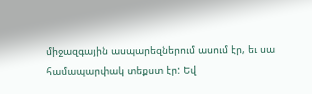միջազգային ասպարեզներում ասում էր, եւ սա համապարփակ տեքստ էր: Եվ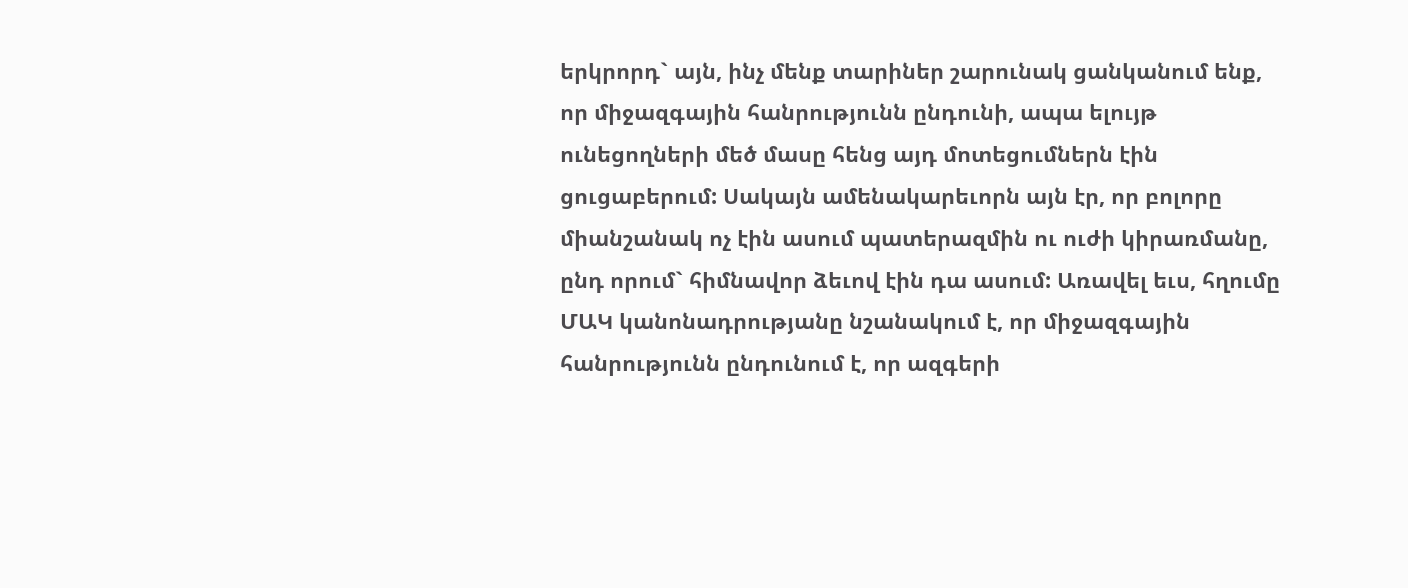երկրորդ` այն, ինչ մենք տարիներ շարունակ ցանկանում ենք, որ միջազգային հանրությունն ընդունի, ապա ելույթ ունեցողների մեծ մասը հենց այդ մոտեցումներն էին ցուցաբերում: Սակայն ամենակարեւորն այն էր, որ բոլորը միանշանակ ոչ էին ասում պատերազմին ու ուժի կիրառմանը, ընդ որում` հիմնավոր ձեւով էին դա ասում: Առավել եւս, հղումը ՄԱԿ կանոնադրությանը նշանակում է, որ միջազգային հանրությունն ընդունում է, որ ազգերի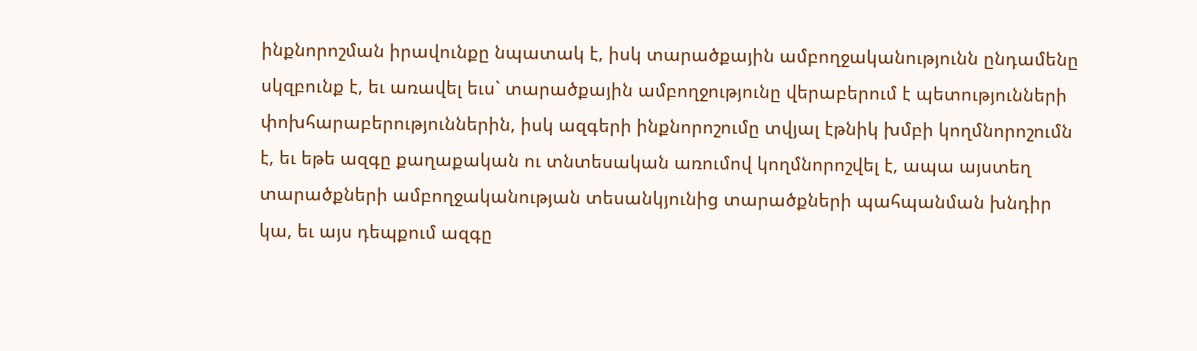ինքնորոշման իրավունքը նպատակ է, իսկ տարածքային ամբողջականությունն ընդամենը սկզբունք է, եւ առավել եւս` տարածքային ամբողջությունը վերաբերում է պետությունների փոխհարաբերություններին, իսկ ազգերի ինքնորոշումը տվյալ էթնիկ խմբի կողմնորոշումն է, եւ եթե ազգը քաղաքական ու տնտեսական առումով կողմնորոշվել է, ապա այստեղ տարածքների ամբողջականության տեսանկյունից տարածքների պահպանման խնդիր կա, եւ այս դեպքում ազգը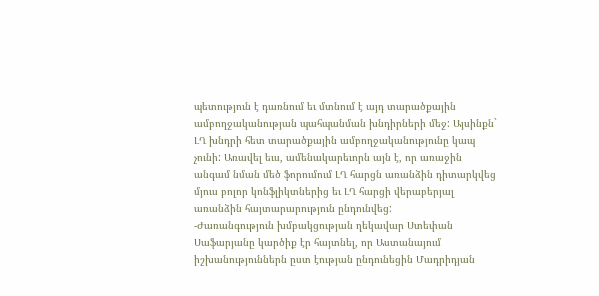պետություն է դառնում եւ մտնում է այդ տարածքային ամբողջականության պահպանման խնդիրների մեջ: Այսինքն` ԼՂ խնդրի հետ տարածքային ամբողջականությունը կապ չունի: Առավել եւս, ամենակարեւորն այն է, որ առաջին անգամ նման մեծ ֆորումում ԼՂ հարցն առանձին դիտարկվեց մյուս բոլոր կոնֆլիկտներից եւ ԼՂ հարցի վերաբերյալ առանձին հայտարարություն ընդունվեց:
-Ժառանգություն խմբակցության ղեկավար Ստեփան Սաֆարյանը կարծիք էր հայտնել, որ Աստանայում իշխանություններն ըստ էության ընդունեցին Մադրիդյան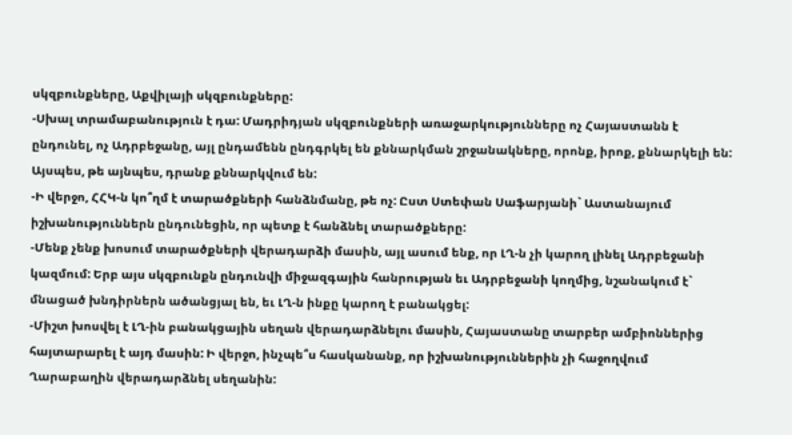սկզբունքները, Աքվիլայի սկզբունքները:
-Սխալ տրամաբանություն է դա: Մադրիդյան սկզբունքների առաջարկությունները ոչ Հայաստանն է ընդունել, ոչ Ադրբեջանը, այլ ընդամենն ընդգրկել են քննարկման շրջանակները, որոնք, իրոք, քննարկելի են: Այսպես, թե այնպես, դրանք քննարկվում են:
-Ի վերջո, ՀՀԿ-ն կո՞ղմ է տարածքների հանձնմանը, թե ոչ: Ըստ Ստեփան Սաֆարյանի` Աստանայում իշխանություններն ընդունեցին, որ պետք է հանձնել տարածքները:
-Մենք չենք խոսում տարածքների վերադարձի մասին, այլ ասում ենք, որ ԼՂ-ն չի կարող լինել Ադրբեջանի կազմում: Երբ այս սկզբունքն ընդունվի միջազգային հանրության եւ Ադրբեջանի կողմից, նշանակում է` մնացած խնդիրներն ածանցյալ են, եւ ԼՂ-ն ինքը կարող է բանակցել:
-Միշտ խոսվել է ԼՂ-ին բանակցային սեղան վերադարձնելու մասին, Հայաստանը տարբեր ամբիոններից հայտարարել է այդ մասին: Ի վերջո, ինչպե՞ս հասկանանք, որ իշխանություններին չի հաջողվում Ղարաբաղին վերադարձնել սեղանին: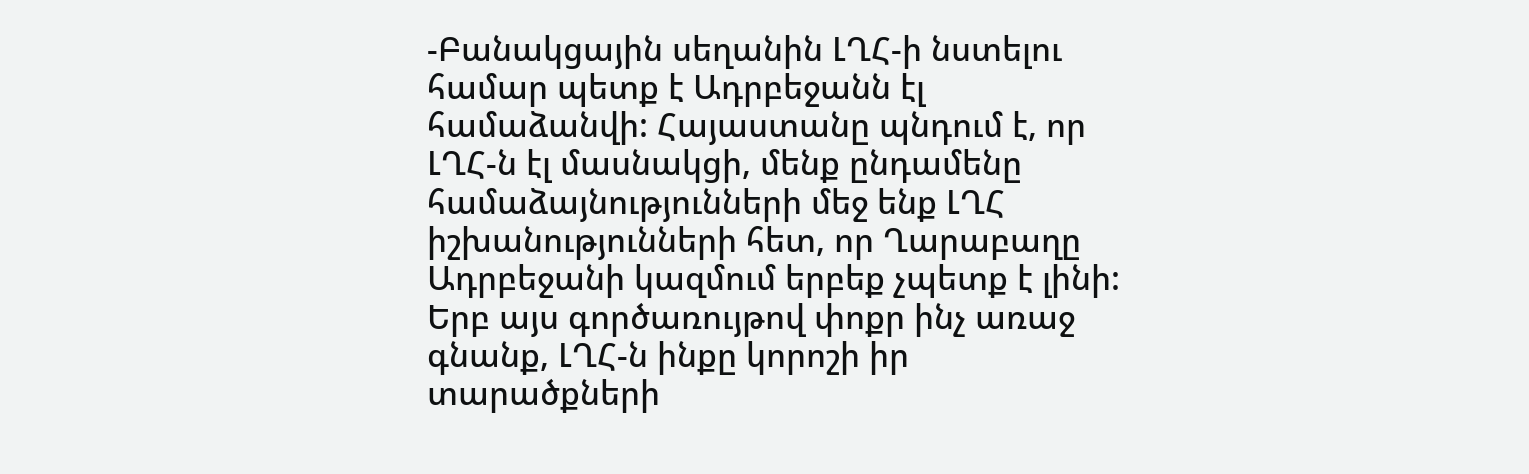-Բանակցային սեղանին ԼՂՀ-ի նստելու համար պետք է Ադրբեջանն էլ համաձանվի: Հայաստանը պնդում է, որ ԼՂՀ-ն էլ մասնակցի, մենք ընդամենը համաձայնությունների մեջ ենք ԼՂՀ իշխանությունների հետ, որ Ղարաբաղը Ադրբեջանի կազմում երբեք չպետք է լինի: Երբ այս գործառույթով փոքր ինչ առաջ գնանք, ԼՂՀ-ն ինքը կորոշի իր տարածքների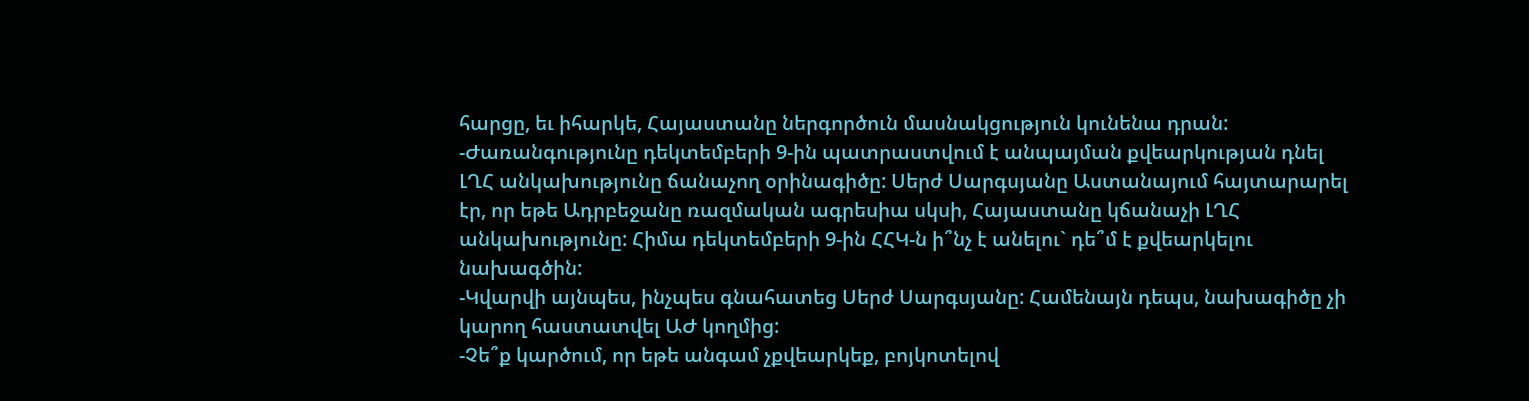հարցը, եւ իհարկե, Հայաստանը ներգործուն մասնակցություն կունենա դրան:
-Ժառանգությունը դեկտեմբերի 9-ին պատրաստվում է անպայման քվեարկության դնել ԼՂՀ անկախությունը ճանաչող օրինագիծը: Սերժ Սարգսյանը Աստանայում հայտարարել էր, որ եթե Ադրբեջանը ռազմական ագրեսիա սկսի, Հայաստանը կճանաչի ԼՂՀ անկախությունը: Հիմա դեկտեմբերի 9-ին ՀՀԿ-ն ի՞նչ է անելու` դե՞մ է քվեարկելու նախագծին:
-Կվարվի այնպես, ինչպես գնահատեց Սերժ Սարգսյանը: Համենայն դեպս, նախագիծը չի կարող հաստատվել ԱԺ կողմից:
-Չե՞ք կարծում, որ եթե անգամ չքվեարկեք, բոյկոտելով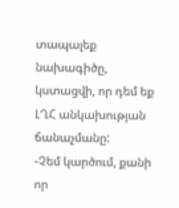տապալեք նախագիծը, կստացվի, որ դեմ եք ԼՂՀ անկախության ճանաչմանը:
-Չեմ կարծում, քանի որ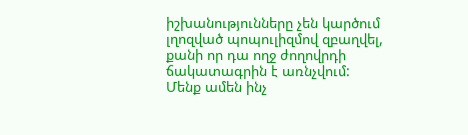իշխանությունները չեն կարծում լղոզված պոպուլիզմով զբաղվել, քանի որ դա ողջ ժողովրդի ճակատագրին է առնչվում: Մենք ամեն ինչ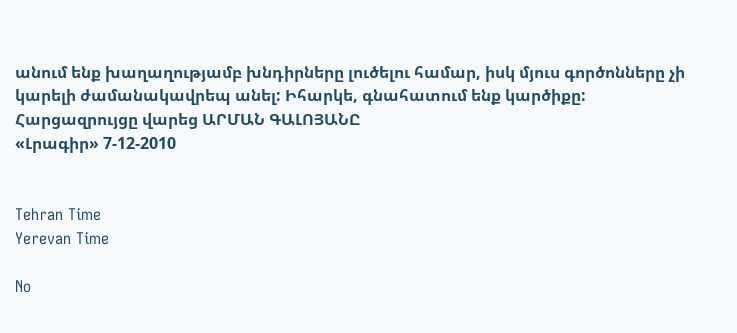անում ենք խաղաղությամբ խնդիրները լուծելու համար, իսկ մյուս գործոնները չի կարելի ժամանակավրեպ անել: Իհարկե, գնահատում ենք կարծիքը:
Հարցազրույցը վարեց ԱՐՄԱՆ ԳԱԼՈՅԱՆԸ
«Լրագիր» 7-12-2010


Tehran Time
Yerevan Time

No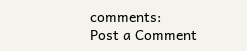comments:
Post a Comment